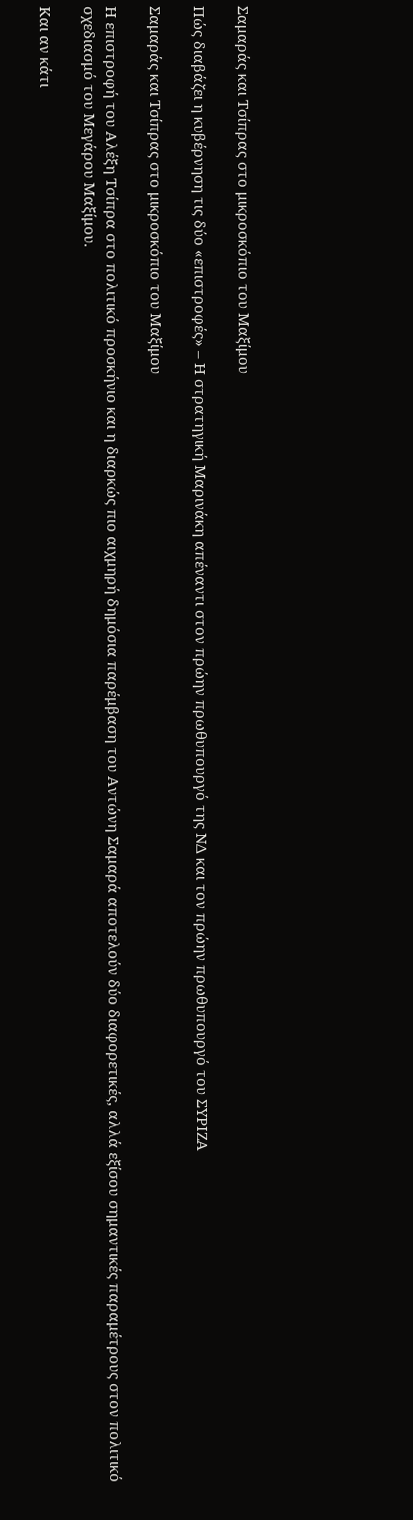Σαμαράς και Τσίπρας στο μικροσκόπιο του Μαξίμου

Πώς διαβάζει η κυβέρνηση τις δύο «επιστροφές» – Η στρατηγική Μαρινάκη απέναντι στον πρώην πρωθυπουργό της ΝΔ και τον πρώην πρωθυπουργό του ΣΥΡΙΖΑ

Σαμαράς και Τσίπρας στο μικροσκόπιο του Μαξίμου

Η επιστροφή του Αλέξη Τσίπρα στο πολιτικό προσκήνιο και η διαρκώς πιο αιχμηρή δημόσια παρέμβαση του Αντώνη Σαμαρά αποτελούν δύο διαφορετικές, αλλά εξίσου σημαντικές παραμέτρους στον πολιτικό σχεδιασμό του Μεγάρου Μαξίμου.

Και αν κάτι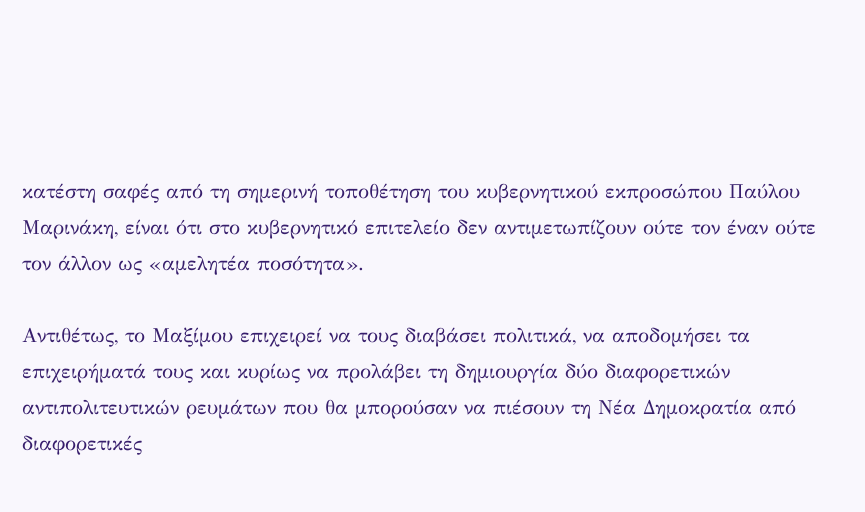κατέστη σαφές από τη σημερινή τοποθέτηση του κυβερνητικού εκπροσώπου Παύλου Μαρινάκη, είναι ότι στο κυβερνητικό επιτελείο δεν αντιμετωπίζουν ούτε τον έναν ούτε τον άλλον ως «αμελητέα ποσότητα».

Αντιθέτως, το Μαξίμου επιχειρεί να τους διαβάσει πολιτικά, να αποδομήσει τα επιχειρήματά τους και κυρίως να προλάβει τη δημιουργία δύο διαφορετικών αντιπολιτευτικών ρευμάτων που θα μπορούσαν να πιέσουν τη Νέα Δημοκρατία από διαφορετικές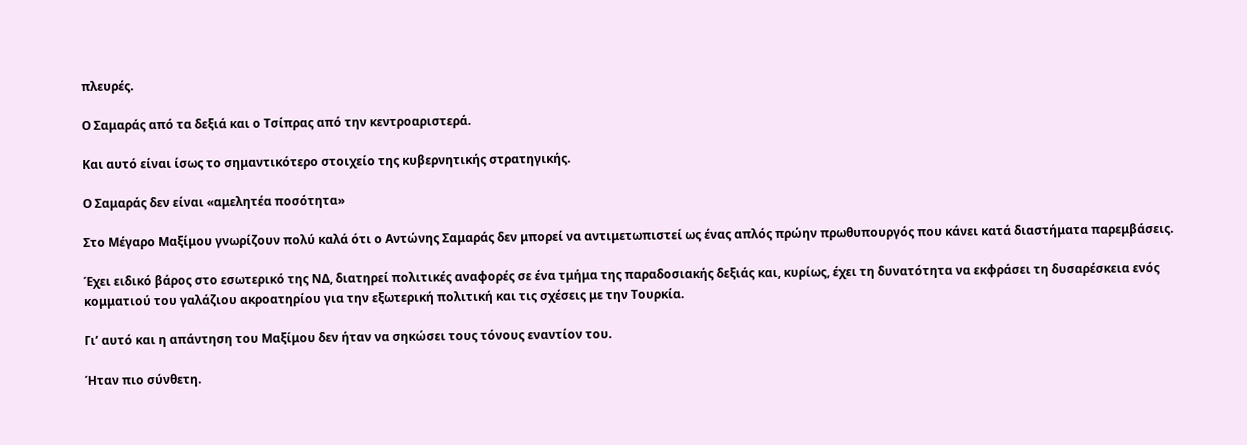πλευρές.

Ο Σαμαράς από τα δεξιά και ο Τσίπρας από την κεντροαριστερά.

Και αυτό είναι ίσως το σημαντικότερο στοιχείο της κυβερνητικής στρατηγικής.

Ο Σαμαράς δεν είναι «αμελητέα ποσότητα»

Στο Μέγαρο Μαξίμου γνωρίζουν πολύ καλά ότι ο Αντώνης Σαμαράς δεν μπορεί να αντιμετωπιστεί ως ένας απλός πρώην πρωθυπουργός που κάνει κατά διαστήματα παρεμβάσεις.

Έχει ειδικό βάρος στο εσωτερικό της ΝΔ, διατηρεί πολιτικές αναφορές σε ένα τμήμα της παραδοσιακής δεξιάς και, κυρίως, έχει τη δυνατότητα να εκφράσει τη δυσαρέσκεια ενός κομματιού του γαλάζιου ακροατηρίου για την εξωτερική πολιτική και τις σχέσεις με την Τουρκία.

Γι’ αυτό και η απάντηση του Μαξίμου δεν ήταν να σηκώσει τους τόνους εναντίον του.

Ήταν πιο σύνθετη.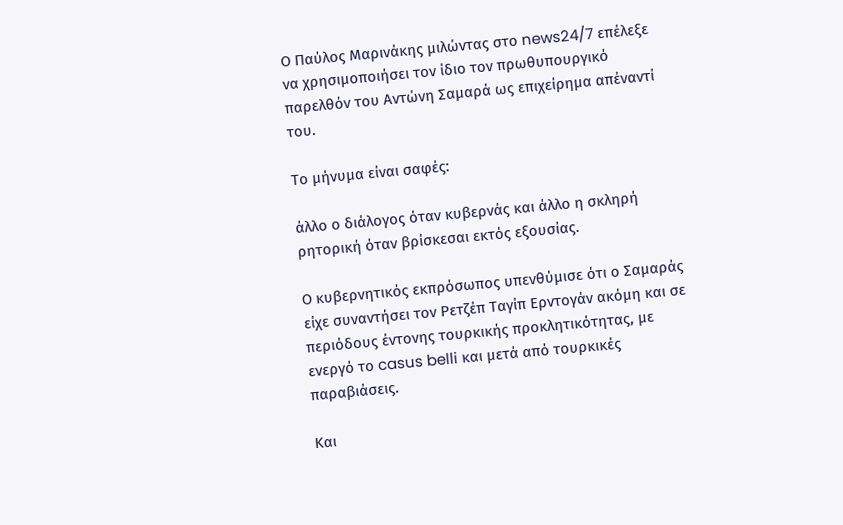Ο Παύλος Μαρινάκης μιλώντας στο news24/7 επέλεξε να χρησιμοποιήσει τον ίδιο τον πρωθυπουργικό παρελθόν του Αντώνη Σαμαρά ως επιχείρημα απέναντί του.

Το μήνυμα είναι σαφές:

άλλο ο διάλογος όταν κυβερνάς και άλλο η σκληρή ρητορική όταν βρίσκεσαι εκτός εξουσίας.

Ο κυβερνητικός εκπρόσωπος υπενθύμισε ότι ο Σαμαράς είχε συναντήσει τον Ρετζέπ Ταγίπ Ερντογάν ακόμη και σε περιόδους έντονης τουρκικής προκλητικότητας, με ενεργό το casus belli και μετά από τουρκικές παραβιάσεις.

Και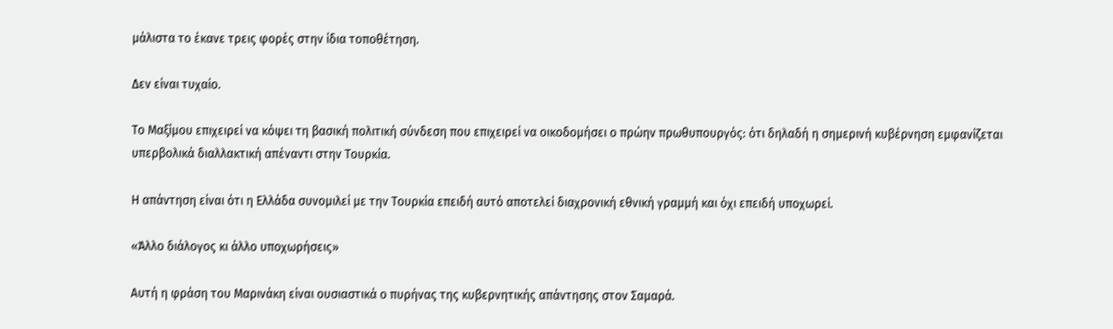μάλιστα το έκανε τρεις φορές στην ίδια τοποθέτηση.

Δεν είναι τυχαίο.

Το Μαξίμου επιχειρεί να κόψει τη βασική πολιτική σύνδεση που επιχειρεί να οικοδομήσει ο πρώην πρωθυπουργός: ότι δηλαδή η σημερινή κυβέρνηση εμφανίζεται υπερβολικά διαλλακτική απέναντι στην Τουρκία.

Η απάντηση είναι ότι η Ελλάδα συνομιλεί με την Τουρκία επειδή αυτό αποτελεί διαχρονική εθνική γραμμή και όχι επειδή υποχωρεί.

«Άλλο διάλογος κι άλλο υποχωρήσεις»

Αυτή η φράση του Μαρινάκη είναι ουσιαστικά ο πυρήνας της κυβερνητικής απάντησης στον Σαμαρά.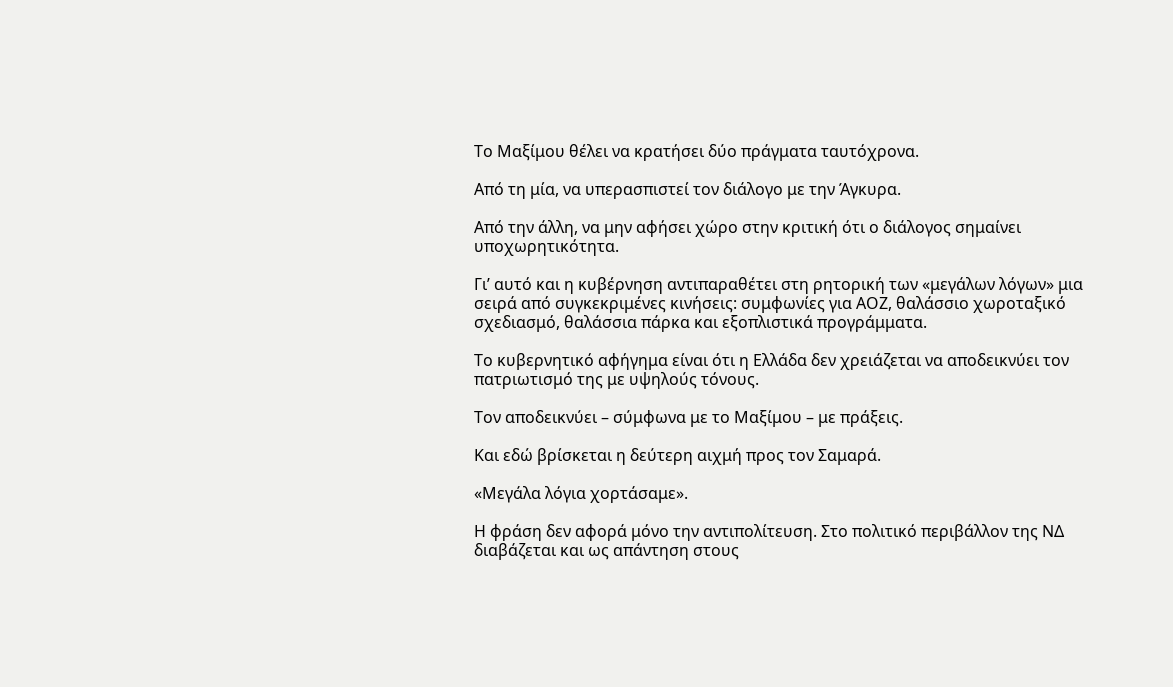Το Μαξίμου θέλει να κρατήσει δύο πράγματα ταυτόχρονα.

Από τη μία, να υπερασπιστεί τον διάλογο με την Άγκυρα.

Από την άλλη, να μην αφήσει χώρο στην κριτική ότι ο διάλογος σημαίνει υποχωρητικότητα.

Γι’ αυτό και η κυβέρνηση αντιπαραθέτει στη ρητορική των «μεγάλων λόγων» μια σειρά από συγκεκριμένες κινήσεις: συμφωνίες για ΑΟΖ, θαλάσσιο χωροταξικό σχεδιασμό, θαλάσσια πάρκα και εξοπλιστικά προγράμματα.

Το κυβερνητικό αφήγημα είναι ότι η Ελλάδα δεν χρειάζεται να αποδεικνύει τον πατριωτισμό της με υψηλούς τόνους.

Τον αποδεικνύει – σύμφωνα με το Μαξίμου – με πράξεις.

Και εδώ βρίσκεται η δεύτερη αιχμή προς τον Σαμαρά.

«Μεγάλα λόγια χορτάσαμε».

Η φράση δεν αφορά μόνο την αντιπολίτευση. Στο πολιτικό περιβάλλον της ΝΔ διαβάζεται και ως απάντηση στους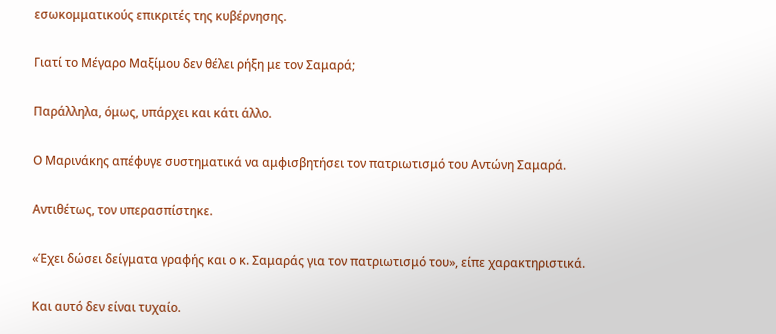εσωκομματικούς επικριτές της κυβέρνησης.

Γιατί το Μέγαρο Μαξίμου δεν θέλει ρήξη με τον Σαμαρά;

Παράλληλα, όμως, υπάρχει και κάτι άλλο.

Ο Μαρινάκης απέφυγε συστηματικά να αμφισβητήσει τον πατριωτισμό του Αντώνη Σαμαρά.

Αντιθέτως, τον υπερασπίστηκε.

«Έχει δώσει δείγματα γραφής και ο κ. Σαμαράς για τον πατριωτισμό του», είπε χαρακτηριστικά.

Και αυτό δεν είναι τυχαίο.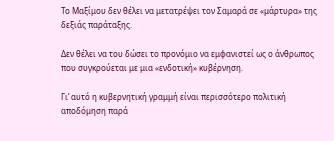Το Μαξίμου δεν θέλει να μετατρέψει τον Σαμαρά σε «μάρτυρα» της δεξιάς παράταξης.

Δεν θέλει να του δώσει το προνόμιο να εμφανιστεί ως ο άνθρωπος που συγκρούεται με μια «ενδοτική» κυβέρνηση.

Γι’ αυτό η κυβερνητική γραμμή είναι περισσότερο πολιτική αποδόμηση παρά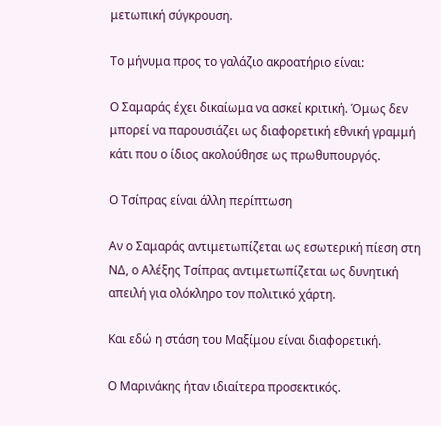μετωπική σύγκρουση.

Το μήνυμα προς το γαλάζιο ακροατήριο είναι:

Ο Σαμαράς έχει δικαίωμα να ασκεί κριτική. Όμως δεν μπορεί να παρουσιάζει ως διαφορετική εθνική γραμμή κάτι που ο ίδιος ακολούθησε ως πρωθυπουργός.

Ο Τσίπρας είναι άλλη περίπτωση

Αν ο Σαμαράς αντιμετωπίζεται ως εσωτερική πίεση στη ΝΔ, ο Αλέξης Τσίπρας αντιμετωπίζεται ως δυνητική απειλή για ολόκληρο τον πολιτικό χάρτη.

Και εδώ η στάση του Μαξίμου είναι διαφορετική.

Ο Μαρινάκης ήταν ιδιαίτερα προσεκτικός.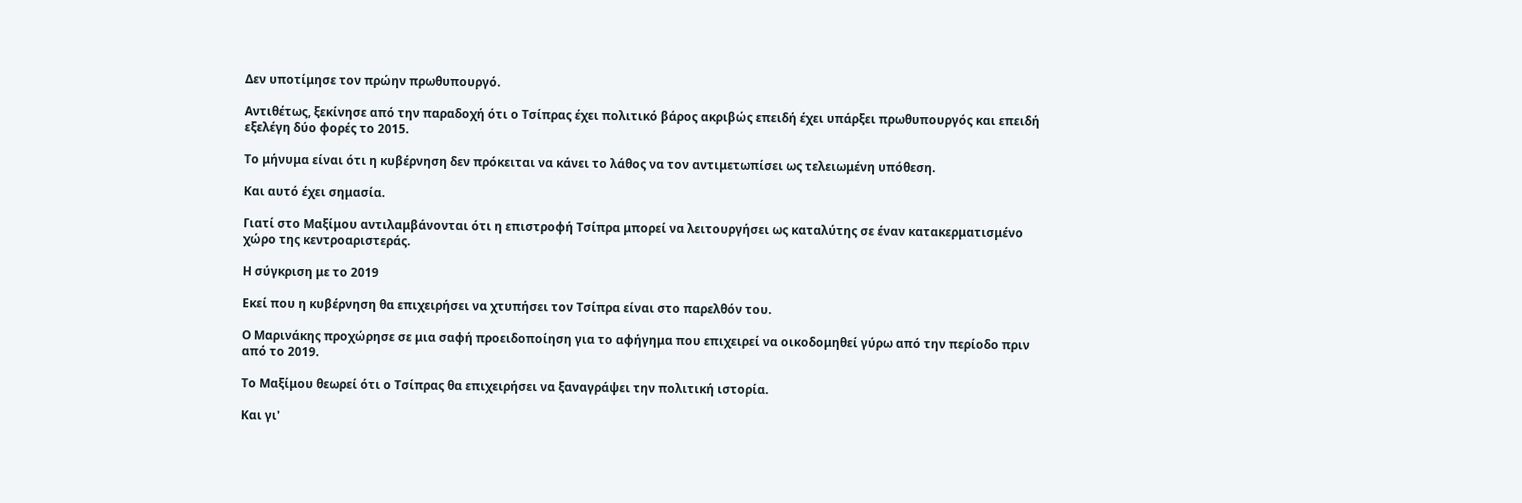Δεν υποτίμησε τον πρώην πρωθυπουργό.

Αντιθέτως, ξεκίνησε από την παραδοχή ότι ο Τσίπρας έχει πολιτικό βάρος ακριβώς επειδή έχει υπάρξει πρωθυπουργός και επειδή εξελέγη δύο φορές το 2015.

Το μήνυμα είναι ότι η κυβέρνηση δεν πρόκειται να κάνει το λάθος να τον αντιμετωπίσει ως τελειωμένη υπόθεση.

Και αυτό έχει σημασία.

Γιατί στο Μαξίμου αντιλαμβάνονται ότι η επιστροφή Τσίπρα μπορεί να λειτουργήσει ως καταλύτης σε έναν κατακερματισμένο χώρο της κεντροαριστεράς.

Η σύγκριση με το 2019

Εκεί που η κυβέρνηση θα επιχειρήσει να χτυπήσει τον Τσίπρα είναι στο παρελθόν του.

Ο Μαρινάκης προχώρησε σε μια σαφή προειδοποίηση για το αφήγημα που επιχειρεί να οικοδομηθεί γύρω από την περίοδο πριν από το 2019.

Το Μαξίμου θεωρεί ότι ο Τσίπρας θα επιχειρήσει να ξαναγράψει την πολιτική ιστορία.

Και γι'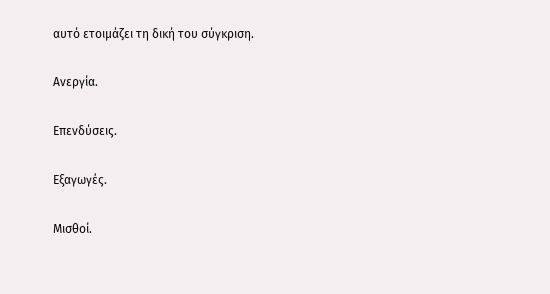αυτό ετοιμάζει τη δική του σύγκριση.

Ανεργία.

Επενδύσεις.

Εξαγωγές.

Μισθοί.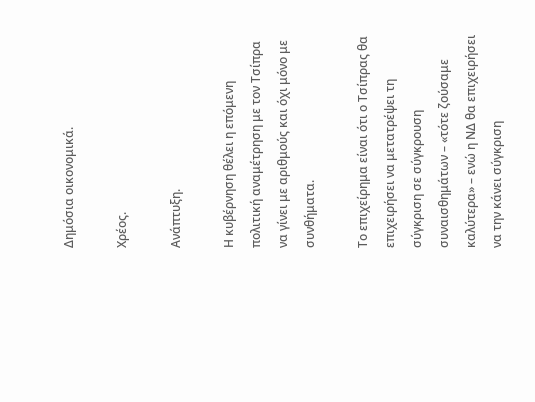Δημόσια οικονομικά.

Χρέος.

Ανάπτυξη.

Η κυβέρνηση θέλει η επόμενη πολιτική αναμέτρηση με τον Τσίπρα να γίνει με αριθμούς και όχι μόνο με συνθήματα.

Το επιχείρημα είναι ότι ο Τσίπρας θα επιχειρήσει να μετατρέψει τη σύγκριση σε σύγκρουση συναισθημάτων – «τότε ζούσαμε καλύτερα» – ενώ η ΝΔ θα επιχειρήσει να την κάνει σύγκριση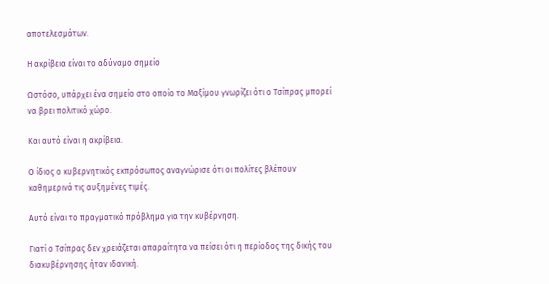αποτελεσμάτων.

Η ακρίβεια είναι το αδύναμο σημείο

Ωστόσο, υπάρχει ένα σημείο στο οποίο το Μαξίμου γνωρίζει ότι ο Τσίπρας μπορεί να βρει πολιτικό χώρο.

Και αυτό είναι η ακρίβεια.

Ο ίδιος ο κυβερνητικός εκπρόσωπος αναγνώρισε ότι οι πολίτες βλέπουν καθημερινά τις αυξημένες τιμές.

Αυτό είναι το πραγματικό πρόβλημα για την κυβέρνηση.

Γιατί ο Τσίπρας δεν χρειάζεται απαραίτητα να πείσει ότι η περίοδος της δικής του διακυβέρνησης ήταν ιδανική.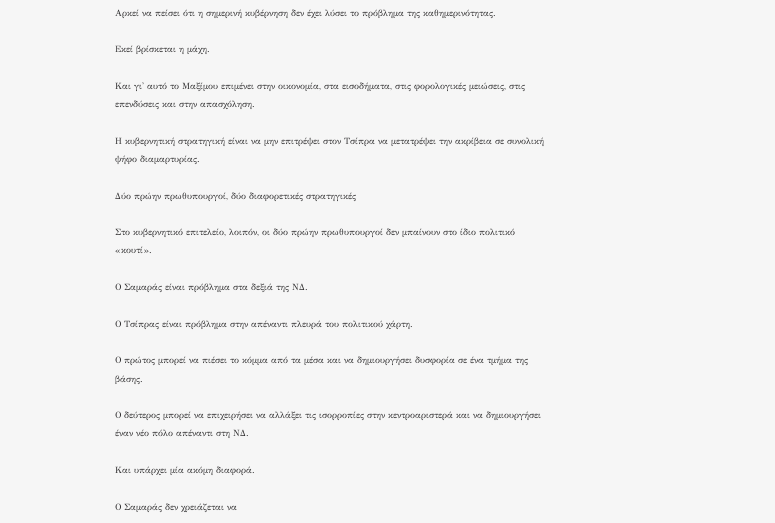Αρκεί να πείσει ότι η σημερινή κυβέρνηση δεν έχει λύσει το πρόβλημα της καθημερινότητας.

Εκεί βρίσκεται η μάχη.

Και γι' αυτό το Μαξίμου επιμένει στην οικονομία, στα εισοδήματα, στις φορολογικές μειώσεις, στις επενδύσεις και στην απασχόληση.

Η κυβερνητική στρατηγική είναι να μην επιτρέψει στον Τσίπρα να μετατρέψει την ακρίβεια σε συνολική ψήφο διαμαρτυρίας.

Δύο πρώην πρωθυπουργοί, δύο διαφορετικές στρατηγικές

Στο κυβερνητικό επιτελείο, λοιπόν, οι δύο πρώην πρωθυπουργοί δεν μπαίνουν στο ίδιο πολιτικό «κουτί».

Ο Σαμαράς είναι πρόβλημα στα δεξιά της ΝΔ.

Ο Τσίπρας είναι πρόβλημα στην απέναντι πλευρά του πολιτικού χάρτη.

Ο πρώτος μπορεί να πιέσει το κόμμα από τα μέσα και να δημιουργήσει δυσφορία σε ένα τμήμα της βάσης.

Ο δεύτερος μπορεί να επιχειρήσει να αλλάξει τις ισορροπίες στην κεντροαριστερά και να δημιουργήσει έναν νέο πόλο απέναντι στη ΝΔ.

Και υπάρχει μία ακόμη διαφορά.

Ο Σαμαράς δεν χρειάζεται να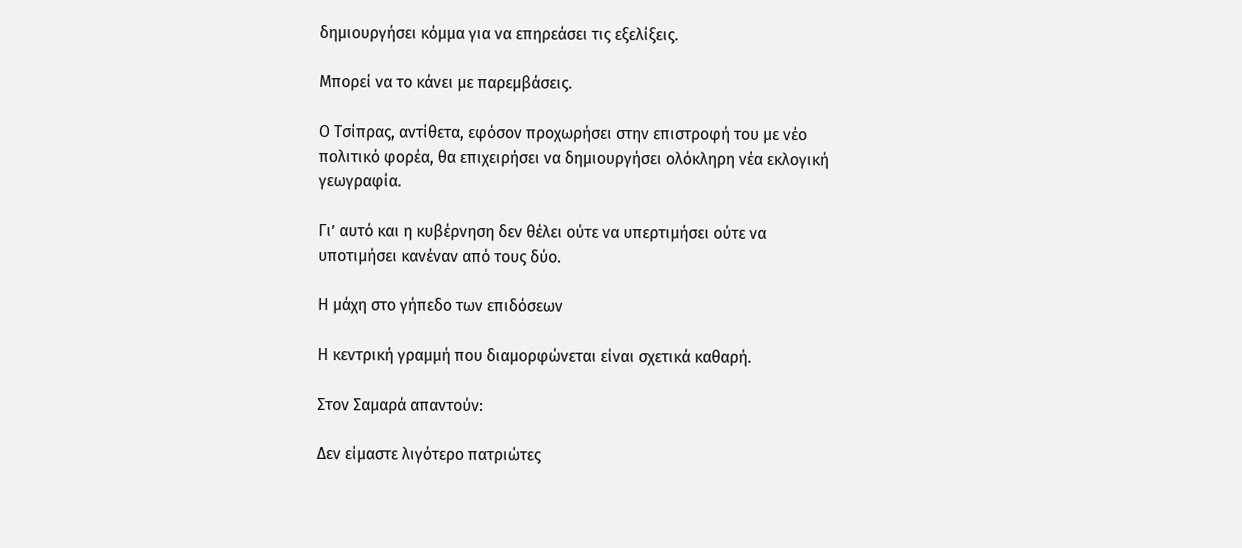δημιουργήσει κόμμα για να επηρεάσει τις εξελίξεις.

Μπορεί να το κάνει με παρεμβάσεις.

Ο Τσίπρας, αντίθετα, εφόσον προχωρήσει στην επιστροφή του με νέο πολιτικό φορέα, θα επιχειρήσει να δημιουργήσει ολόκληρη νέα εκλογική γεωγραφία.

Γι’ αυτό και η κυβέρνηση δεν θέλει ούτε να υπερτιμήσει ούτε να υποτιμήσει κανέναν από τους δύο.

Η μάχη στο γήπεδο των επιδόσεων

Η κεντρική γραμμή που διαμορφώνεται είναι σχετικά καθαρή.

Στον Σαμαρά απαντούν:

Δεν είμαστε λιγότερο πατριώτες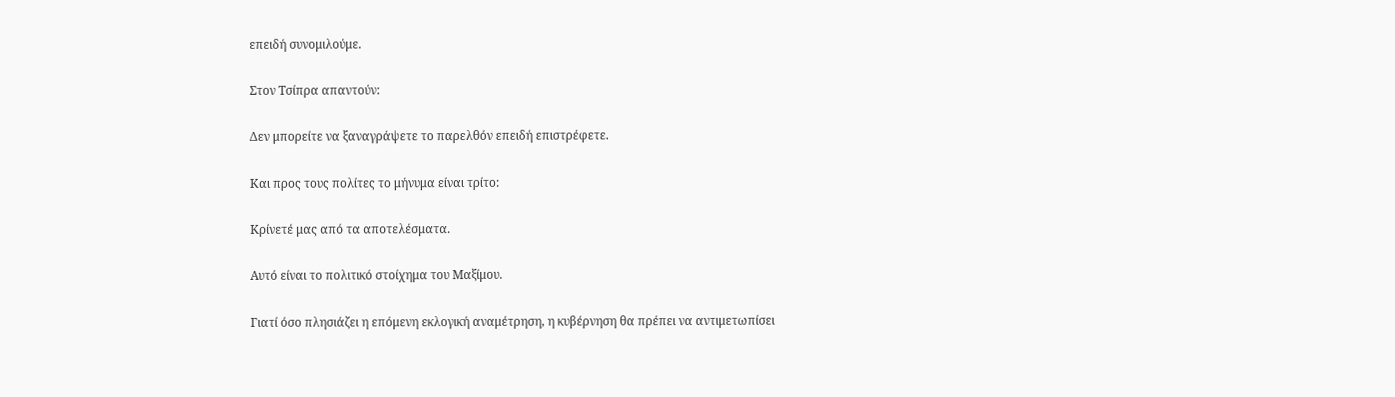επειδή συνομιλούμε.

Στον Τσίπρα απαντούν:

Δεν μπορείτε να ξαναγράψετε το παρελθόν επειδή επιστρέφετε.

Και προς τους πολίτες το μήνυμα είναι τρίτο:

Κρίνετέ μας από τα αποτελέσματα.

Αυτό είναι το πολιτικό στοίχημα του Μαξίμου.

Γιατί όσο πλησιάζει η επόμενη εκλογική αναμέτρηση, η κυβέρνηση θα πρέπει να αντιμετωπίσει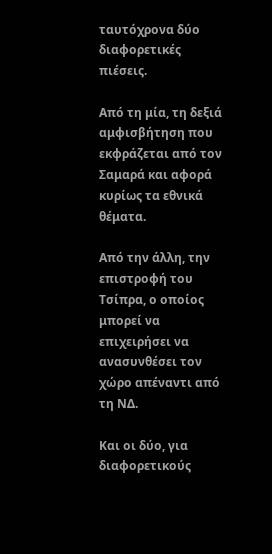ταυτόχρονα δύο διαφορετικές πιέσεις.

Από τη μία, τη δεξιά αμφισβήτηση που εκφράζεται από τον Σαμαρά και αφορά κυρίως τα εθνικά θέματα.

Από την άλλη, την επιστροφή του Τσίπρα, ο οποίος μπορεί να επιχειρήσει να ανασυνθέσει τον χώρο απέναντι από τη ΝΔ.

Και οι δύο, για διαφορετικούς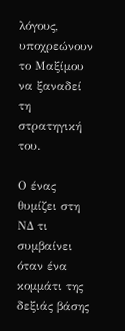λόγους, υποχρεώνουν το Μαξίμου να ξαναδεί τη στρατηγική του.

Ο ένας θυμίζει στη ΝΔ τι συμβαίνει όταν ένα κομμάτι της δεξιάς βάσης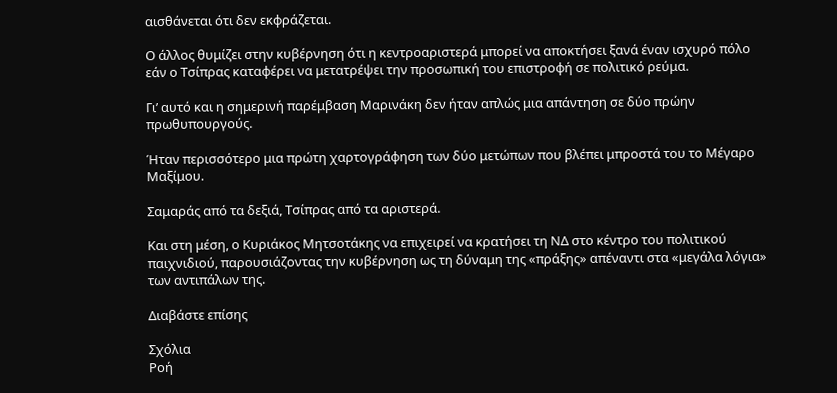αισθάνεται ότι δεν εκφράζεται.

Ο άλλος θυμίζει στην κυβέρνηση ότι η κεντροαριστερά μπορεί να αποκτήσει ξανά έναν ισχυρό πόλο εάν ο Τσίπρας καταφέρει να μετατρέψει την προσωπική του επιστροφή σε πολιτικό ρεύμα.

Γι’ αυτό και η σημερινή παρέμβαση Μαρινάκη δεν ήταν απλώς μια απάντηση σε δύο πρώην πρωθυπουργούς.

Ήταν περισσότερο μια πρώτη χαρτογράφηση των δύο μετώπων που βλέπει μπροστά του το Μέγαρο Μαξίμου.

Σαμαράς από τα δεξιά, Τσίπρας από τα αριστερά.

Και στη μέση, ο Κυριάκος Μητσοτάκης να επιχειρεί να κρατήσει τη ΝΔ στο κέντρο του πολιτικού παιχνιδιού, παρουσιάζοντας την κυβέρνηση ως τη δύναμη της «πράξης» απέναντι στα «μεγάλα λόγια» των αντιπάλων της.

Διαβάστε επίσης

Σχόλια
Ροή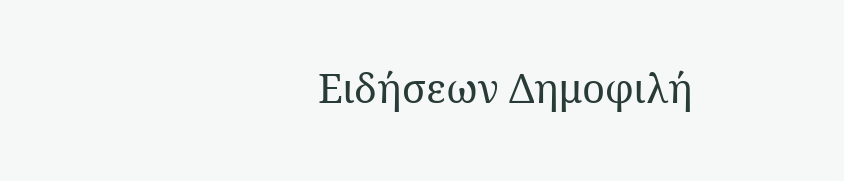Ειδήσεων Δημοφιλή